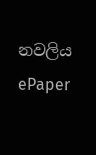නවලිය
ePaper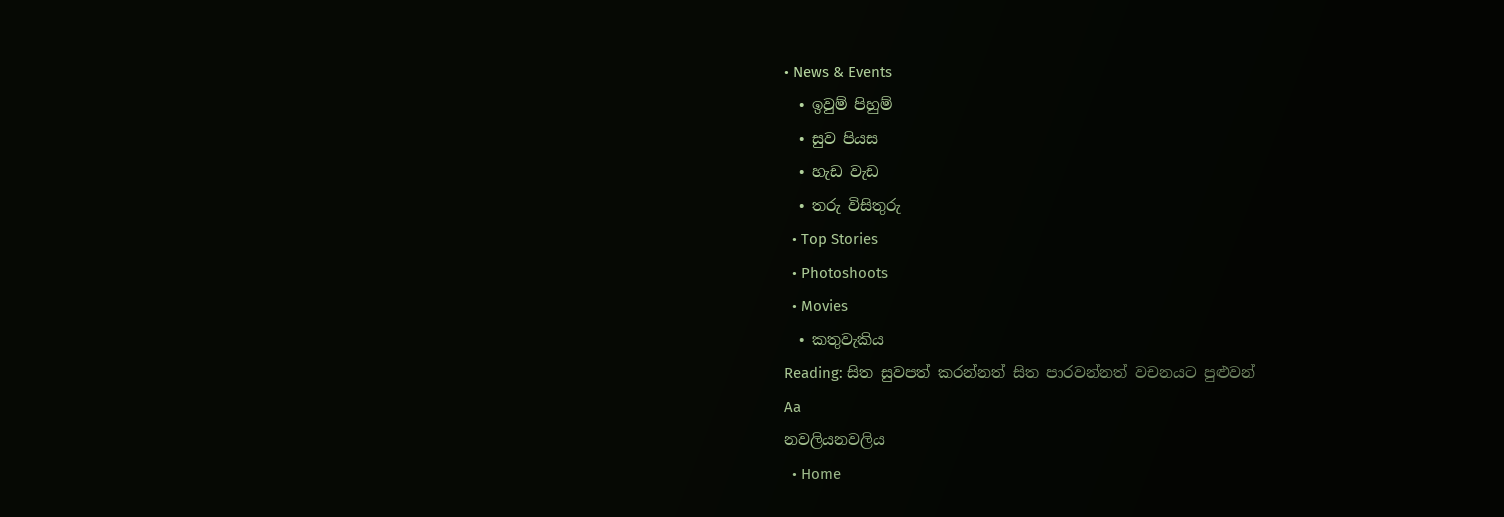• News & Events
  • ඉවුම් පිහුම්
  • සුව පියස
  • හැඩ වැඩ
  • තරු විසිතුරු
  • Top Stories
  • Photoshoots
  • Movies
  • කතුවැකිය
Reading: සිත සුවපත් කරන්නත් සිත පාරවන්නත් වචනයට පුළුවන්
Aa
නවලියනවලිය
  • Home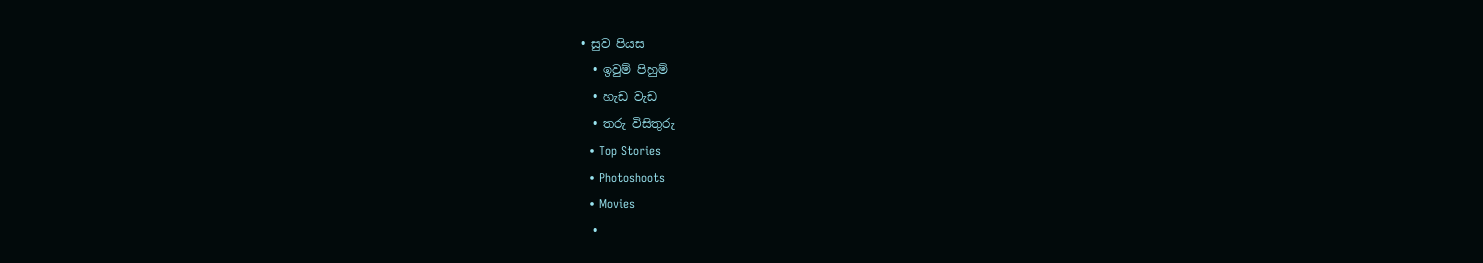• සුව පියස
  • ඉවුම් පිහුම්
  • හැඩ වැඩ
  • තරු විසිතුරු
  • Top Stories
  • Photoshoots
  • Movies
  •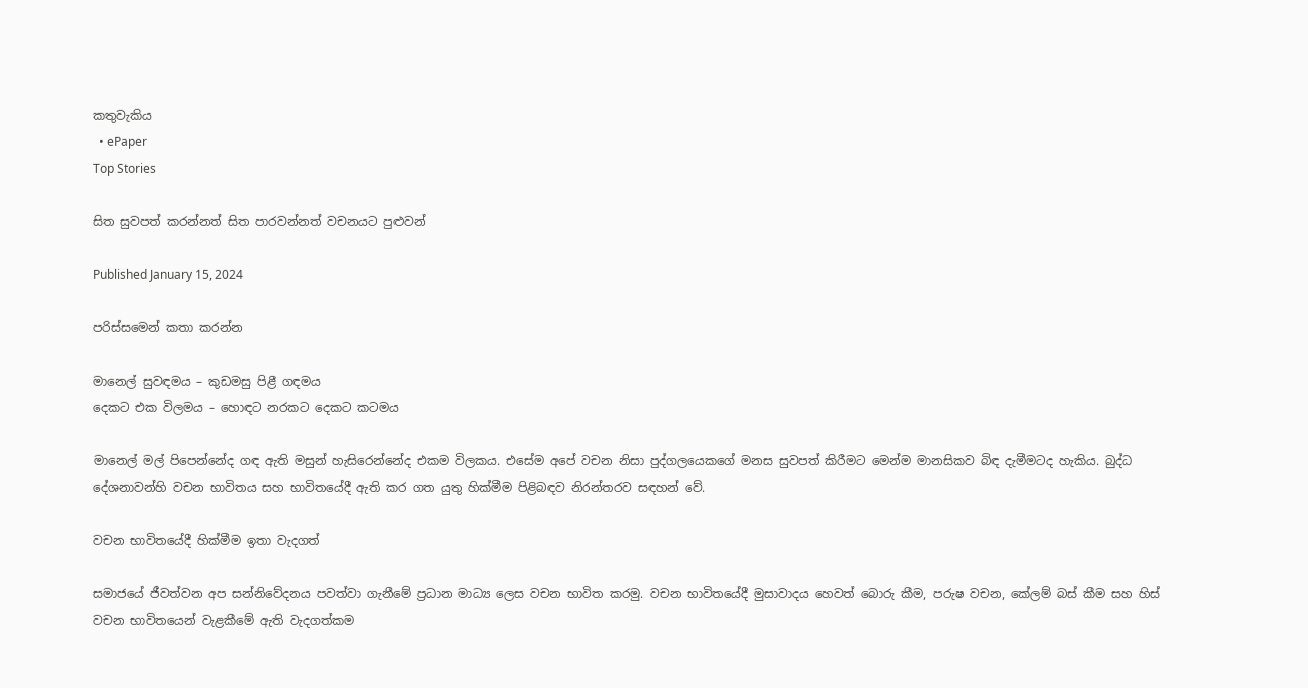කතුවැකිය
  • ePaper
Top Stories

සිත සුවපත් කරන්නත් සිත පාරවන්නත් වචනයට පුළුවන්

Published January 15, 2024

පරිස්සමෙන් කතා කරන්න

මානෙල් සුවඳමය – කුඩමසු පිළී ගඳමය
දෙකට එක විලමය – හොඳට නරකට දෙකට කටමය

මානෙල් මල් පිපෙන්නේද ගඳ ඇති මසුන් හැසිරෙන්නේද එකම විලකය. එසේම අපේ වචන නිසා පුද්ගලයෙකගේ මනස සුවපත් කිරීමට මෙන්ම මානසිකව බිඳ දැමීමටද හැකිය. බුද්ධ දේශනාවන්හි වචන භාවිතය සහ භාවිතයේදී ඇති කර ගත යුතු හික්මීම පිළිබඳව නිරන්තරව සඳහන් වේ.

වචන භාවිතයේදී හික්මීම ඉතා වැදගත්

සමාජයේ ජීවත්වන අප සන්නිවේදනය පවත්වා ගැනීමේ ප්‍රධාන මාධ්‍ය ලෙස වචන භාවිත කරමු. වචන භාවිතයේදී මුසාවාදය හෙවත් බොරු කීම, පරුෂ වචන, කේලම් බස් කීම සහ හිස් වචන භාවිතයෙන් වැළකීමේ ඇති වැදගත්කම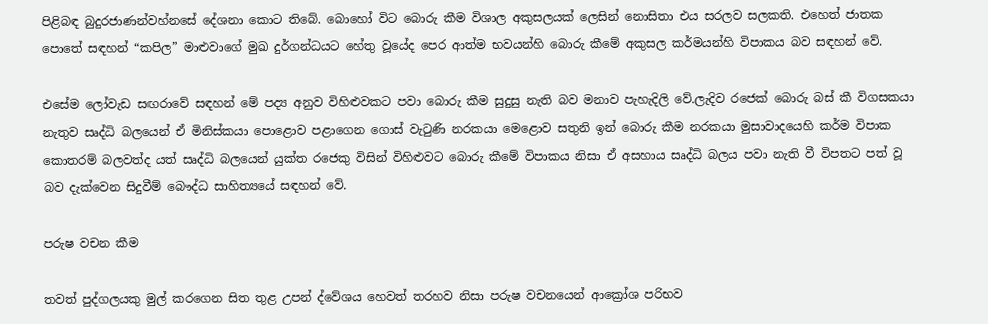පිළිබඳ බුදුරජාණන්වහ්නසේ දේශනා කොට තිබේ. බොහෝ විට බොරු කීම විශාල අකුසලයක් ලෙසින් නොසිතා එය සරලව සලකති. එහෙත් ජාතක පොතේ සඳහන් “කපිල” මාළුවාගේ මුඛ දුර්ගන්ධයට හේතු වූයේද පෙර ආත්ම භවයන්හි බොරු කීමේ අකුසල කර්මයන්හි විපාකය බව සඳහන් වේ.

එසේම ලෝවැඩ සඟරාවේ සඳහන් මේ පද්‍ය අනුව විහිළුවකට පවා බොරු කීම සුදුසු නැති බව මනාව පැහැදිලි වේ.ලැදිව රජෙක් බොරු බස් කී විගසකයා නැතුව සෘද්ධි බලයෙන් ඒ මිනිස්කයා පොළොව පළාගෙන ගොස් වැටුණි නරකයා මෙළොව සතුනි ඉන් බොරු කීම නරකයා මුසාවාදයෙහි කර්ම විපාක කොතරම් බලවත්ද යත් සෘද්ධි බලයෙන් යුක්ත රජෙකු විසින් විහිළුවට බොරු කීමේ විපාකය නිසා ඒ අසහාය සෘද්ධි බලය පවා නැති වී විපතට පත් වූ බව දැක්වෙන සිදුවීම් බෞද්ධ සාහිත්‍යයේ සඳහන් වේ.

පරුෂ වචන කීම

තවත් පුද්ගලයකු මුල් කරගෙන සිත තුළ උපන් ද්වේශය හෙවත් තරහව නිසා පරුෂ වචනයෙන් ආක්‍රෝශ පරිභව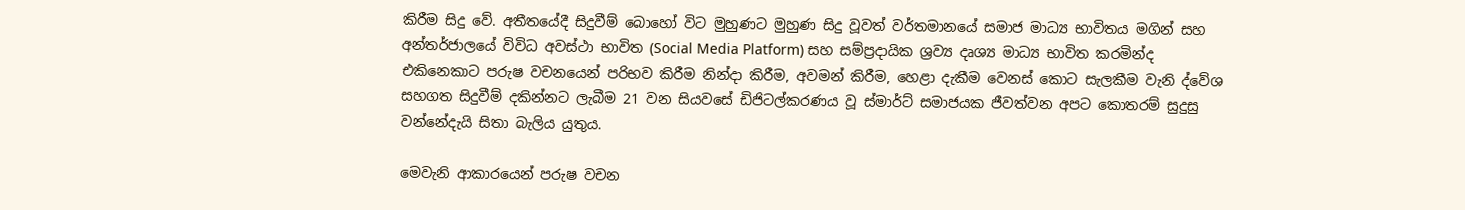කිරීම සිදු වේ. අතීතයේදී සිදුවීම් බොහෝ විට මුහුණට මුහුණ සිදු වූවත් වර්තමානයේ සමාජ මාධ්‍ය භාවිතය මගින් සහ අන්තර්ජාලයේ විවිධ අවස්ථා භාවිත (Social Media Platform) සහ සම්ප්‍රදායික ශ්‍රව්‍ය දෘශ්‍ය මාධ්‍ය භාවිත කරමින්ද එකිනෙකාට පරුෂ වචනයෙන් පරිභව කිරීම නින්දා කිරීම, අවමන් කිරීම, හෙළා දැකීම වෙනස් කොට සැලකීම වැනි ද්වේශ සහගත සිදුවීම් දකින්නට ලැබීම 21 වන සියවසේ ඩිජිටල්කරණය වූ ස්මාර්ට් සමාජයක ජීවත්වන අපට කොතරම් සුදුසු වන්නේදැයි සිතා බැලිය යුතුය.

මෙවැනි ආකාරයෙන් පරුෂ වචන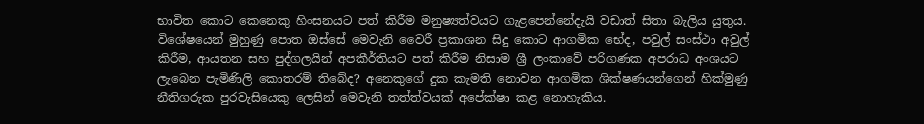භාවිත කොට කෙනෙකු හිංසනයට පත් කිරීම මනුෂ්‍යත්වයට ගැළපෙන්නේදැයි වඩාත් සිතා බැලිය යුතුය. විශේෂයෙන් මුහුණු පොත ඔස්සේ මෙවැනි වෛරී ප්‍රකාශන සිදු කොට ආගමික භේද, පවුල් සංස්ථා අවුල් කිරීම, ආයතන සහ පුද්ගලයින් අපකීර්තියට පත් කිරීම නිසාම ශ්‍රී ලංකාවේ පරිගණක අපරාධ අංශයට ලැබෙන පැමිණිලි කොතරම් තිබේද? අනෙකුගේ දුක කැමති නොවන ආගමික ශික්ෂණයන්ගෙන් හික්මුණු නීතිගරුක පුරවැසියෙකු ලෙසින් මෙවැනි තත්ත්වයක් අපේක්ෂා කළ නොහැකිය.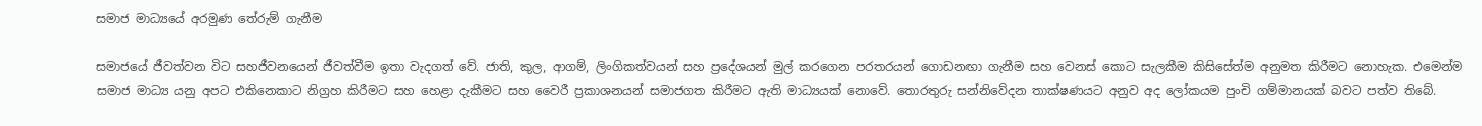සමාජ මාධ්‍යයේ අරමුණ තේරුම් ගැනීම

සමාජයේ ජීවත්වන විට සහජීවනයෙන් ජීවත්වීම ඉතා වැදගත් වේ. ජාති, කුල, ආගම්, ලිංගිකත්වයන් සහ ප්‍රදේශයන් මුල් කරගෙන පරතරයන් ගොඩනඟා ගැනීම සහ වෙනස් කොට සැලකීම කිසිසේත්ම අනුමත කිරීමට නොහැක. එමෙන්ම සමාජ මාධ්‍ය යනු අපට එකිනෙකාට නිග්‍රහ කිරීමට සහ හෙළා දැකීමට සහ වෛරී ප්‍රකාශනයන් සමාජගත කිරීමට ඇති මාධ්‍යයක් නොවේ. තොරතුරු සන්නිවේදන තාක්ෂණයට අනුව අද ලෝකයම පුංචි ගම්මානයක් බවට පත්ව තිබේ.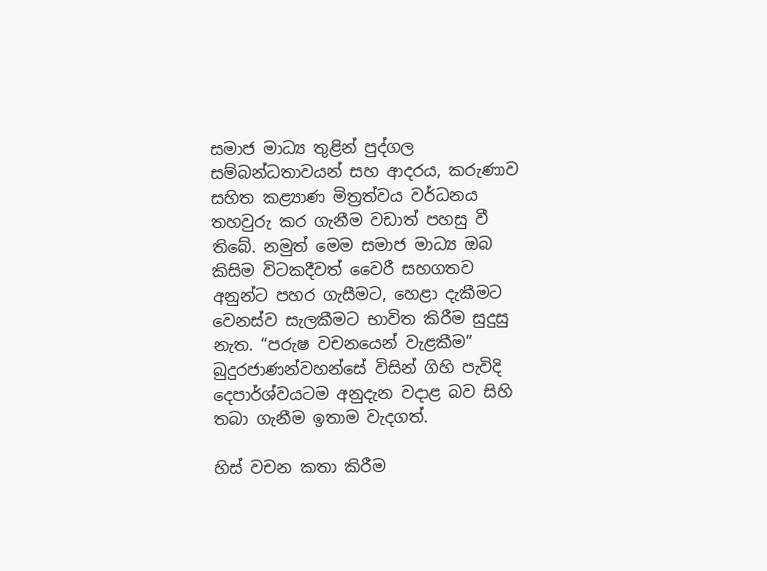සමාජ මාධ්‍ය තුළින් පුද්ගල සම්බන්ධතාවයන් සහ ආදරය, කරුණාව සහිත කළ්‍යාණ මිත්‍රත්වය වර්ධනය තහවුරු කර ගැනීම වඩාත් පහසු වී තිබේ. නමුත් මෙම සමාජ මාධ්‍ය ඔබ කිසිම විටකදීවත් වෛරී සහගතව අනුන්ට පහර ගැසීමට, හෙළා දැකීමට වෙනස්ව සැලකීමට භාවිත කිරීම සුදුසු නැත. “පරුෂ වචනයෙන් වැළකීම” බුදුරජාණන්වහන්සේ විසින් ගිහි පැවිදි දෙපාර්ශ්වයටම අනුදැන වදාළ බව සිහි තබා ගැනීම ඉතාම වැදගත්.

හිස් වචන කතා කිරීම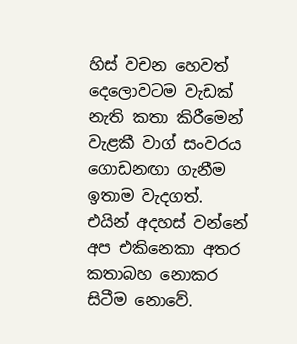හිස් වචන හෙවත් දෙලොවටම වැඩක් නැති කතා කිරීමෙන් වැළකී වාග් සංවරය ගොඩනඟා ගැනීම ඉතාම වැදගත්. එයින් අදහස් වන්නේ අප එකිනෙකා අතර කතාබහ නොකර සිටීම නොවේ.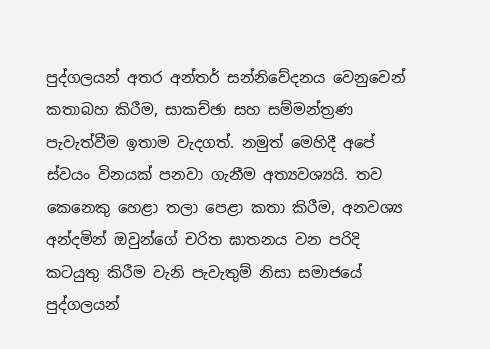පුද්ගලයන් අතර අන්තර් සන්නිවේදනය වෙනුවෙන් කතාබහ කිරීම, සාකච්ඡා සහ සම්මන්ත්‍රණ පැවැත්වීම ඉතාම වැදගත්. නමුත් මෙහිදී අපේ ස්වයං විනයක් පනවා ගැනීම අත්‍යවශ්‍යයි. තව කෙනෙකු හෙළා තලා පෙළා කතා කිරීම, අනවශ්‍ය අන්දමින් ඔවුන්ගේ චරිත ඝාතනය වන පරිදි කටයුතු කිරීම වැනි පැවැතුම් නිසා සමාජයේ පුද්ගලයන්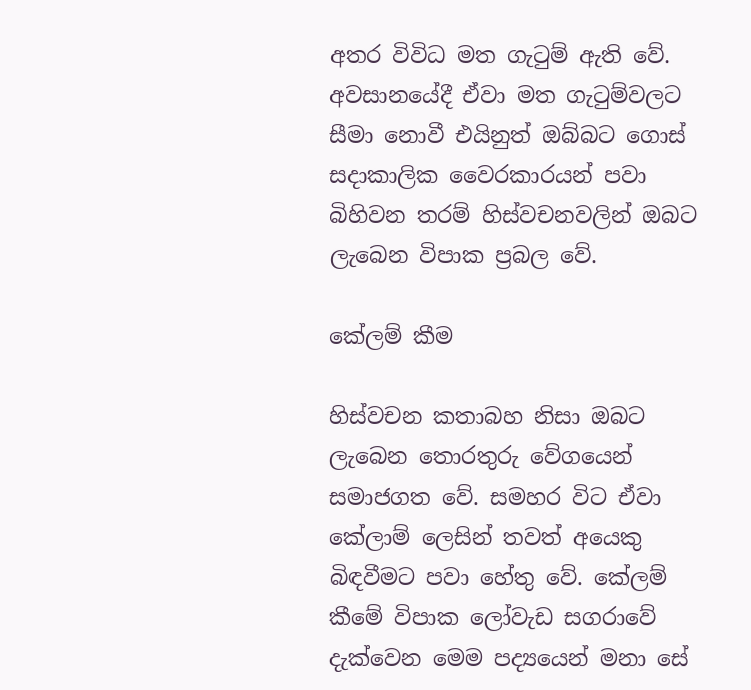අතර විවිධ මත ගැටුම් ඇති වේ. අවසානයේදී ඒවා මත ගැටුම්වලට සීමා නොවී එයිනුත් ඔබ්බට ගොස් සදාකාලික වෛරකාරයන් පවා බිහිවන තරම් හිස්වචනවලින් ඔබට ලැබෙන විපාක ප්‍රබල වේ.

කේලම් කීම

හිස්වචන කතාබහ නිසා ඔබට ලැබෙන තොරතුරු වේගයෙන් සමාජගත වේ. සමහර විට ඒවා කේලාම් ලෙසින් තවත් අයෙකු බිඳවීමට පවා හේතු වේ. කේලම් කීමේ විපාක ලෝවැඩ සගරාවේ දැක්වෙන මෙම පද්‍යයෙන් මනා සේ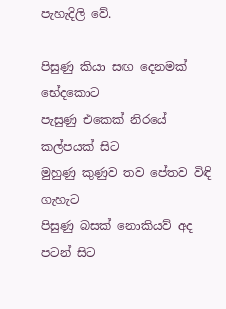පැහැදිලි වේ.

පිසුණු කියා සඟ දෙනමක් භේදකොට
පැසුණු එකෙක් නිරයේ කල්පයක් සිට
මුහුණු කුණුව තව පේතව විඳි ගැහැට
පිසුණු බසක් නොකියව් අද පටන් සිට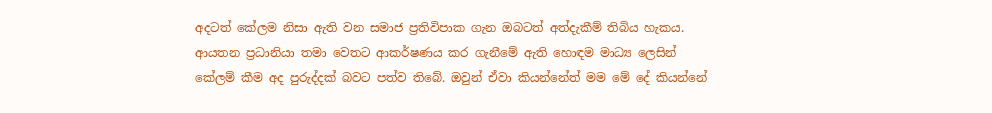අදටත් කේලම නිසා ඇති වන සමාජ ප්‍රතිවිපාක ගැන ඔබටත් අත්දැකීම් තිබිය හැකය. ආයතන ප්‍රධානියා තමා වෙතට ආකර්ෂණය කර ගැනීමේ ඇති හොඳම මාධ්‍ය ලෙසින් කේලම් කීම අද පුරුද්දක් බවට පත්ව තිබේ. ඔවුන් ඒවා කියන්නේත් මම මේ දේ කියන්නේ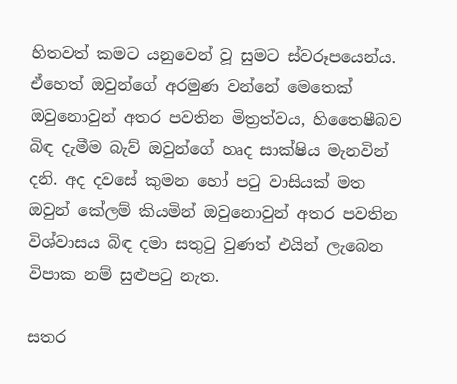හිතවත් කමට යනුවෙන් වූ සුමට ස්වරූපයෙන්ය. ඒහෙත් ඔවුන්ගේ අරමුණ වන්නේ මෙතෙක් ඔවුනොවුන් අතර පවතින මිත්‍රත්වය, හිතෛෂීබව බිඳ දැමීම බැව් ඔවුන්ගේ හෘද සාක්ෂිය මැනවින් දනි. අද දවසේ කුමන හෝ පටු වාසියක් මත ඔවුන් කේලම් කියමින් ඔවුනොවුන් අතර පවතින විශ්වාසය බිඳ දමා සතුටු වුණත් එයින් ලැබෙන විපාක නම් සුළුපටු නැත.

සතර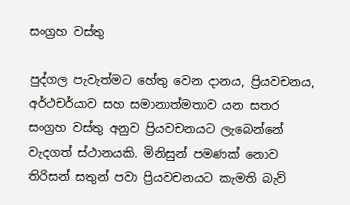සංග්‍රහ වස්තු

පුද්ගල පැවැත්මට හේතු වෙන දානය, ප්‍රියවචනය, අර්ථචර්යාව සහ සමානාත්මතාව යන සතර සංග්‍රහ වස්තු අනුව ප්‍රියවචනයට ලැබෙන්නේ වැදගත් ස්ථානයකි. මිනිසුන් පමණක් නොව තිරිසන් සතුන් පවා ප්‍රියවචනයට කැමති බැව්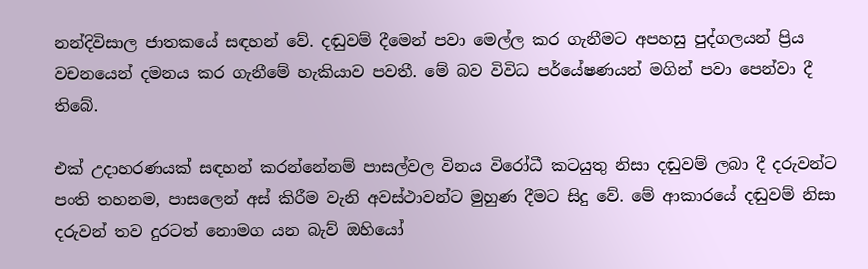නන්දිවිසාල ජාතකයේ සඳහන් වේ. දඬුවම් දීමෙන් පවා මෙල්ල කර ගැනීමට අපහසු පුද්ගලයන් ප්‍රිය වචනයෙන් දමනය කර ගැනීමේ හැකියාව පවතී. මේ බව විවිධ පර්යේෂණයන් මගින් පවා පෙන්වා දී තිබේ.

එක් උදාහරණයක් සඳහන් කරන්නේනම් පාසල්වල විනය විරෝධී කටයුතු නිසා දඬුවම් ලබා දී දරුවන්ට පංති තහනම, පාසලෙන් අස් කිරීම වැනි අවස්ථාවන්ට මුහුණ දීමට සිදු වේ. මේ ආකාරයේ දඬුවම් නිසා දරුවන් තව දුරටත් නොමග යන බැව් ඔහියෝ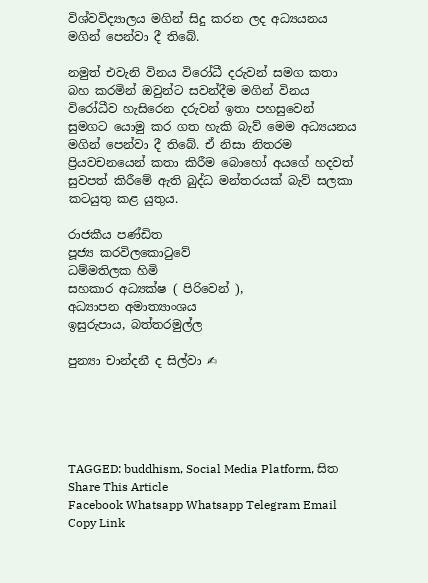විශ්වවිද්‍යාලය මගින් සිදු කරන ලද අධ්‍යයනය මගින් පෙන්වා දී තිබේ.

නමුත් එවැනි විනය විරෝධී දරුවන් සමග කතා බහ කරමින් ඔවුන්ට සවන්දීම මගින් විනය විරෝධීව හැසිරෙන දරුවන් ඉතා පහසුවෙන් සුමගට යොමු කර ගත හැකි බැව් මෙම අධ්‍යයනය මගින් පෙන්වා දී තිබේ. ඒ නිසා නිතරම ප්‍රියවචනයෙන් කතා කිරීම බොහෝ අයගේ හදවත් සුවපත් කිරීමේ ඇති බුද්ධ මන්තරයක් බැව් සලකා කටයුතු කළ යුතුය.

රාජකීය පණ්ඩිත
පූජ්‍ය කරවිලකොටුවේ
ධම්මතිලක හිමි
සහකාර අධ්‍යක්ෂ ( පිරිවෙන් ),
අධ්‍යාපන අමාත්‍යාංශය
ඉසුරුපාය, බත්තරමුල්ල

පුන්‍යා චාන්දනී ද සිල්වා ✍





TAGGED: buddhism, Social Media Platform, සිත
Share This Article
Facebook Whatsapp Whatsapp Telegram Email Copy Link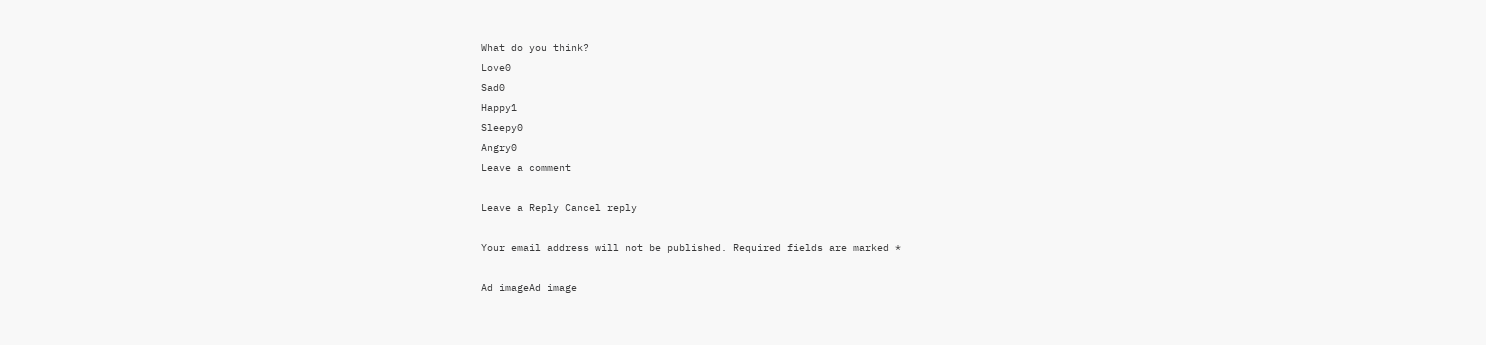What do you think?
Love0
Sad0
Happy1
Sleepy0
Angry0
Leave a comment

Leave a Reply Cancel reply

Your email address will not be published. Required fields are marked *

Ad imageAd image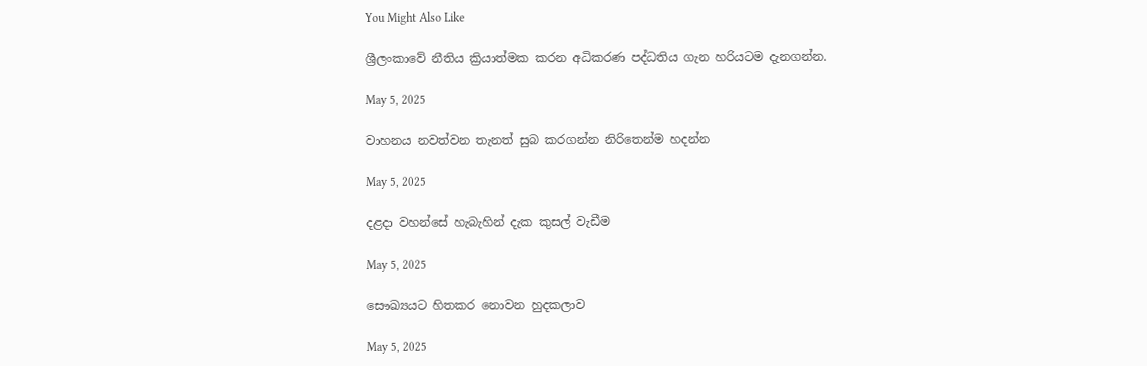You Might Also Like

ශ්‍රීලංකාවේ නීතිය ක්‍රියාත්මක කරන අධිකරණ පද්ධතිය ගැන හරියටම දැනගන්න.

May 5, 2025

වාහනය නවත්වන තැනත් සුබ කරගන්න නිරිතෙන්ම හදන්න

May 5, 2025

දළදා වහන්සේ හැබැහින් දැක කුසල් වැඩීම

May 5, 2025

සෞඛ්‍යයට හිතකර නොවන හුදකලාව

May 5, 2025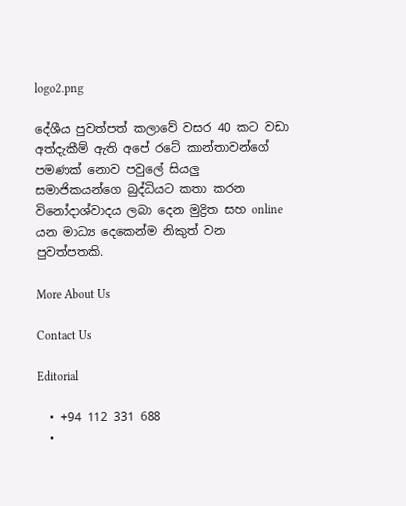logo2.png

දේශීය පුවත්පත් කලාවේ වසර 40 කට වඩා අත්දැකීම් ඇති අපේ රටේ කාන්තාවන්ගේ පමණක් නොව පවුලේ සියලු සමාජිකයන්ගෙ බුද්ධියට කතා කරන විනෝදාශ්වාදය ලබා දෙන මුද්‍රිත සහ online යන මාධ්‍ය දෙකෙන්ම නිකුත් වන පුවත්පතකි.

More About Us

Contact Us

Editorial

  • +94 112 331 688
  •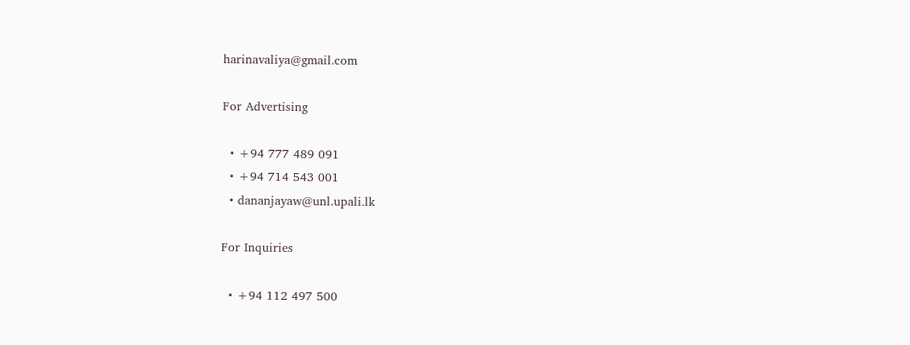harinavaliya@gmail.com

For Advertising

  • +94 777 489 091
  • +94 714 543 001
  • dananjayaw@unl.upali.lk

For Inquiries

  • +94 112 497 500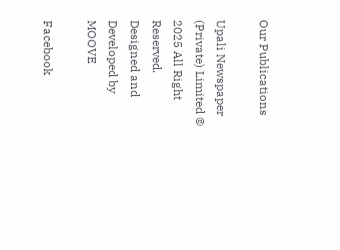Our Publications

Upali Newspaper (Private) Limited © 2025 All Right Reserved.
Designed and Developed by MOOVE

Facebook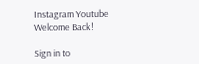Instagram Youtube
Welcome Back!

Sign in to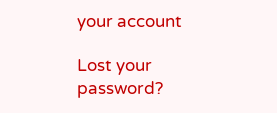your account

Lost your password?